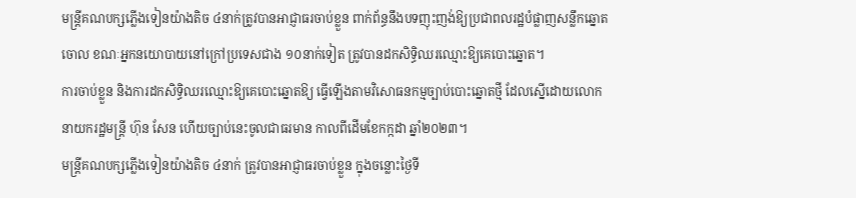មន្ត្រីគណបក្សភ្លើងទៀនយ៉ាងតិច ៤នាក់ត្រូវបានអាជ្ញាធរចាប់ខ្លួន ពាក់ព័ន្ធនឹងបទញុះញង់ឱ្យប្រជាពលរដ្ឋបំផ្លាញសន្លឹកឆ្នោតចោល ខណៈអ្នកនយោបាយនៅក្រៅប្រទេសជាង ១០នាក់ទៀត ត្រូវបានដកសិទ្ធិឈរឈ្មោះឱ្យគេបោះឆ្នោត។
ការចាប់ខ្លួន និងការដកសិទ្ធិឈរឈ្មោះឱ្យគេបោះឆ្នោតឱ្យ ធ្វើឡើងតាមវិសោធនកម្មច្បាប់បោះឆ្នោតថ្មី ដែលស្នើដោយលោកនាយករដ្ឋមន្ត្រី ហ៊ុន សែន ហើយច្បាប់នេះចូលជាធរមាន កាលពីដើមខែកក្កដា ឆ្នាំ២០២៣។
មន្ត្រីគណបក្សភ្លើងទៀនយ៉ាងតិច ៤នាក់ ត្រូវបានអាជ្ញាធរចាប់ខ្លួន ក្នុងចន្លោះថ្ងៃទី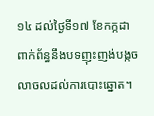១៤ ដល់ថ្ងៃទី១៧ ខែកក្កដា ពាក់ព័ន្ធនឹងបទញុះញង់បង្កចលាចលដល់ការបោះឆ្នោត។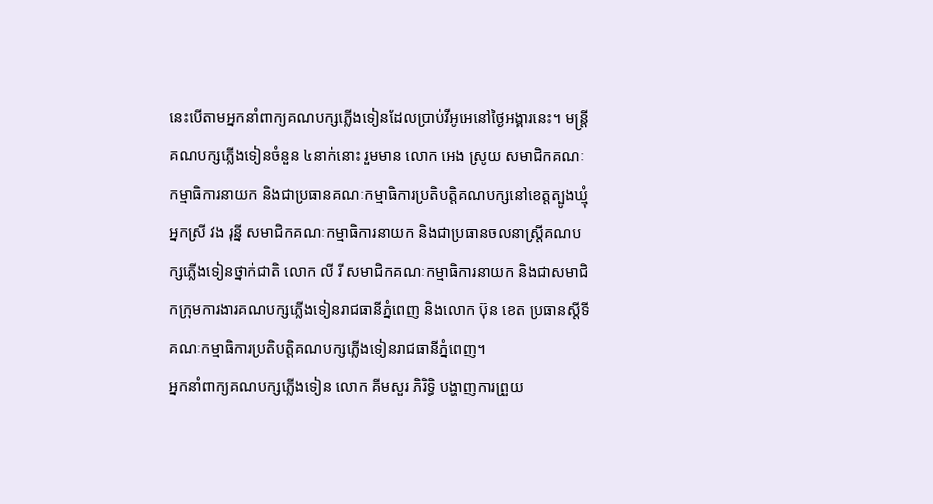នេះបើតាមអ្នកនាំពាក្យគណបក្សភ្លើងទៀនដែលប្រាប់វីអូអេនៅថ្ងៃអង្គារនេះ។ មន្ត្រីគណបក្សភ្លើងទៀនចំនួន ៤នាក់នោះ រួមមាន លោក អេង ស្រូយ សមាជិកគណៈកម្មាធិការនាយក និងជាប្រធានគណៈកម្មាធិការប្រតិបត្តិគណបក្សនៅខេត្តត្បូងឃ្មុំ អ្នកស្រី វង រុន្នី សមាជិកគណៈកម្មាធិការនាយក និងជាប្រធានចលនាស្រ្តីគណបក្សភ្លើងទៀនថ្នាក់ជាតិ លោក លី រី សមាជិកគណៈកម្មាធិការនាយក និងជាសមាជិកក្រុមការងារគណបក្សភ្លើងទៀនរាជធានីភ្នំពេញ និងលោក ប៊ុន ខេត ប្រធានស្ដីទីគណៈកម្មាធិការប្រតិបត្តិគណបក្សភ្លើងទៀនរាជធានីភ្នំពេញ។
អ្នកនាំពាក្យគណបក្សភ្លើងទៀន លោក គីមសួរ ភិរិទ្ធិ បង្ហាញការព្រួយ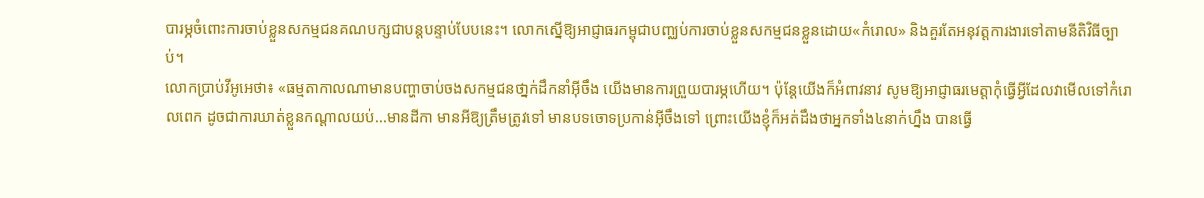បារម្ភចំពោះការចាប់ខ្លួនសកម្មជនគណបក្សជាបន្តបន្ទាប់បែបនេះ។ លោកស្នើឱ្យអាជ្ញាធរកម្ពុជាបញ្ឈប់ការចាប់ខ្លួនសកម្មជនខ្លួនដោយ«កំរោល» និងគួរតែអនុវត្តការងារទៅតាមនីតិវិធីច្បាប់។
លោកប្រាប់វីអូអេថា៖ «ធម្មតាកាលណាមានបញ្ហាចាប់ចងសកម្មជនថា្នក់ដឹកនាំអ៊ីចឹង យើងមានការព្រួយបារម្ភហើយ។ ប៉ុន្តែយើងក៏អំពាវនាវ សូមឱ្យអាជ្ញាធរមេត្តាកុំធ្វើអ្វីដែលវាមើលទៅកំរោលពេក ដូចជាការឃាត់ខ្លួនកណ្តាលយប់...មានដីកា មានអីឱ្យត្រឹមត្រូវទៅ មានបទចោទប្រកាន់អ៊ីចឹងទៅ ព្រោះយើងខ្ញុំក៏អត់ដឹងថាអ្នកទាំង៤នាក់ហ្នឹង បានធ្វើ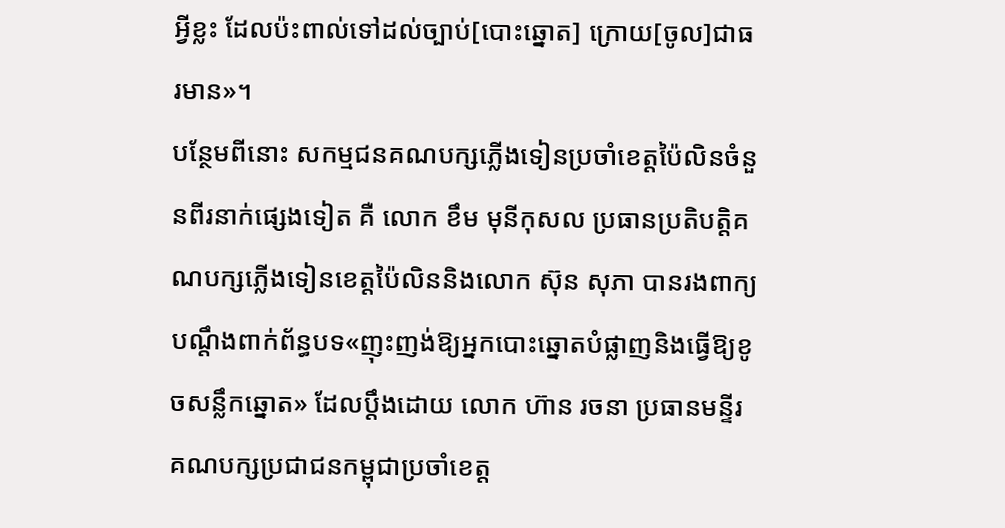អ្វីខ្លះ ដែលប៉ះពាល់ទៅដល់ច្បាប់[បោះឆ្នោត] ក្រោយ[ចូល]ជាធរមាន»។
បន្ថែមពីនោះ សកម្មជនគណបក្សភ្លើងទៀនប្រចាំខេត្តប៉ៃលិនចំនួនពីរនាក់ផ្សេងទៀត គឺ លោក ខឹម មុនីកុសល ប្រធានប្រតិបត្តិគណបក្សភ្លើងទៀនខេត្តប៉ៃលិននិងលោក ស៊ុន សុភា បានរងពាក្យបណ្តឹងពាក់ព័ន្ធបទ«ញុះញង់ឱ្យអ្នកបោះឆ្នោតបំផ្លាញនិងធ្វើឱ្យខូចសន្លឹកឆ្នោត» ដែលប្តឹងដោយ លោក ហ៊ាន រចនា ប្រធានមន្ទីរគណបក្សប្រជាជនកម្ពុជាប្រចាំខេត្ត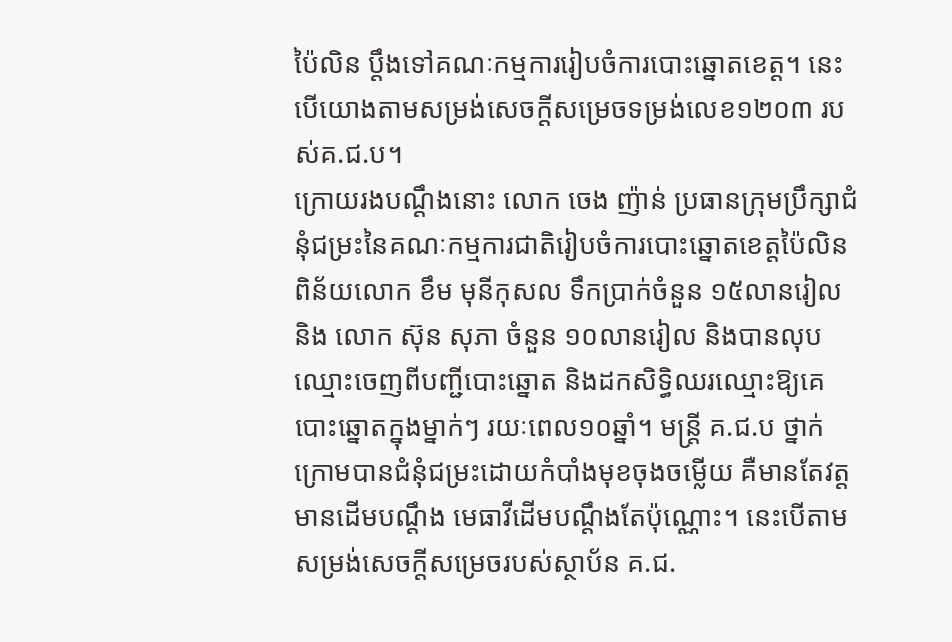ប៉ៃលិន ប្តឹងទៅគណៈកម្មការរៀបចំការបោះឆ្នោតខេត្ត។ នេះបើយោងតាមសម្រង់សេចក្តីសម្រេចទម្រង់លេខ១២០៣ របស់គ.ជ.ប។
ក្រោយរងបណ្តឹងនោះ លោក ចេង ញ៉ាន់ ប្រធានក្រុមប្រឹក្សាជំនុំជម្រះនៃគណៈកម្មការជាតិរៀបចំការបោះឆ្នោតខេត្តប៉ៃលិន ពិន័យលោក ខឹម មុនីកុសល ទឹកប្រាក់ចំនួន ១៥លានរៀល និង លោក ស៊ុន សុភា ចំនួន ១០លានរៀល និងបានលុបឈ្មោះចេញពីបញ្ជីបោះឆ្នោត និងដកសិទ្ធិឈរឈ្មោះឱ្យគេបោះឆ្នោតក្នុងម្នាក់ៗ រយៈពេល១០ឆ្នាំ។ មន្រ្តី គ.ជ.ប ថ្នាក់ក្រោមបានជំនុំជម្រះដោយកំបាំងមុខចុងចម្លើយ គឺមានតែវត្តមានដើមបណ្តឹង មេធាវីដើមបណ្តឹងតែប៉ុណ្ណោះ។ នេះបើតាមសម្រង់សេចក្តីសម្រេចរបស់ស្ថាប័ន គ.ជ.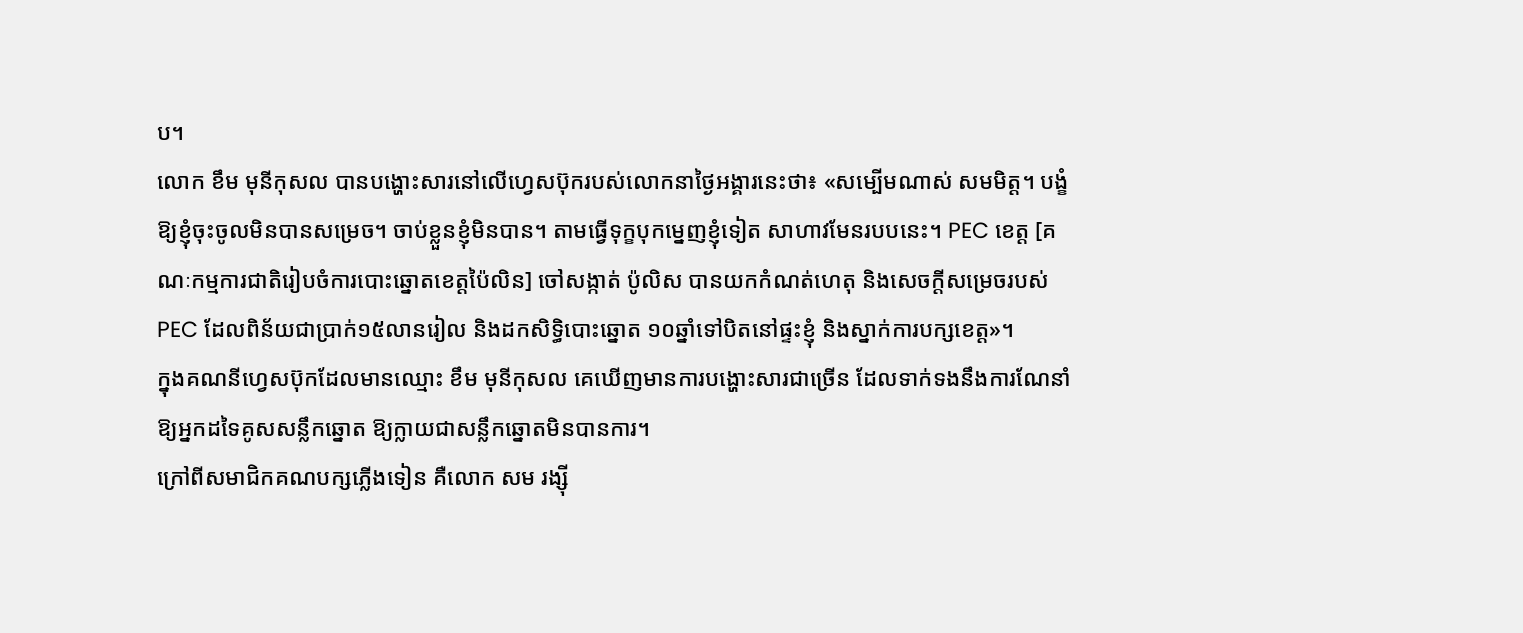ប។
លោក ខឹម មុនីកុសល បានបង្ហោះសារនៅលើហ្វេសប៊ុករបស់លោកនាថ្ងៃអង្គារនេះថា៖ «សម្បើមណាស់ សមមិត្ត។ បង្ខំឱ្យខ្ញុំចុះចូលមិនបានសម្រេច។ ចាប់ខ្លួនខ្ញុំមិនបាន។ តាមធ្វើទុក្ខបុកម្នេញខ្ញុំទៀត សាហាវមែនរបបនេះ។ PEC ខេត្ត [គណៈកម្មការជាតិរៀបចំការបោះឆ្នោតខេត្តប៉ៃលិន] ចៅសង្កាត់ ប៉ូលិស បានយកកំណត់ហេតុ និងសេចក្តីសម្រេចរបស់ PEC ដែលពិន័យជាប្រាក់១៥លានរៀល និងដកសិទ្ធិបោះឆ្នោត ១០ឆ្នាំទៅបិតនៅផ្ទះខ្ញុំ និងស្នាក់ការបក្សខេត្ត»។
ក្នុងគណនីហ្វេសប៊ុកដែលមានឈ្មោះ ខឹម មុនីកុសល គេឃើញមានការបង្ហោះសារជាច្រើន ដែលទាក់ទងនឹងការណែនាំឱ្យអ្នកដទៃគូសសន្លឹកឆ្នោត ឱ្យក្លាយជាសន្លឹកឆ្នោតមិនបានការ។
ក្រៅពីសមាជិកគណបក្សភ្លើងទៀន គឺលោក សម រង្ស៊ី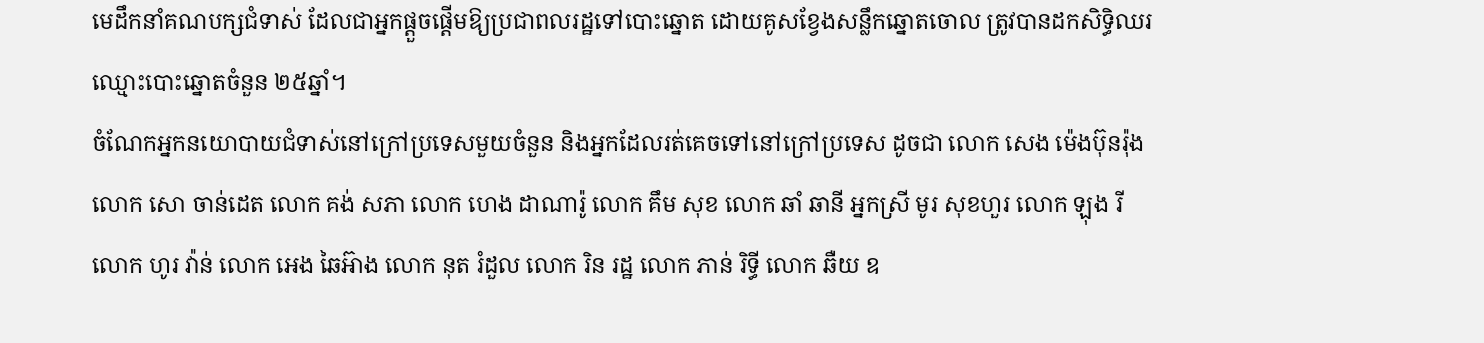មេដឹកនាំគណបក្សជំទាស់ ដែលជាអ្នកផ្តួចផ្តើមឱ្យប្រជាពលរដ្ឋទៅបោះឆ្នោត ដោយគូសខ្វែងសន្លឹកឆ្នោតចោល ត្រូវបានដកសិទ្ធិឈរឈ្មោះបោះឆ្នោតចំនួន ២៥ឆ្នាំ។
ចំណែកអ្នកនយោបាយជំទាស់នៅក្រៅប្រទេសមួយចំនួន និងអ្នកដែលរត់គេចទៅនៅក្រៅប្រទេស ដូចជា លោក សេង ម៉េងប៊ុនរ៉ុង លោក សោ ចាន់ដេត លោក គង់ សភា លោក ហេង ដាណារ៉ូ លោក គឹម សុខ លោក ឆាំ ឆានី អ្នកស្រី មូរ សុខហួរ លោក ឡុង រី លោក ហូរ វ៉ាន់ លោក អេង ឆៃអ៊ាង លោក នុត រំដួល លោក រិន រដ្ឋ លោក ភាន់ រិទ្ធី លោក ឆឺយ ឧ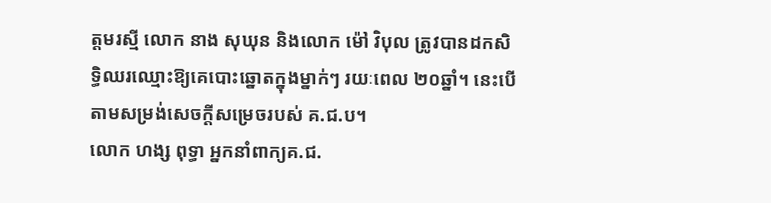ត្តមរស្មី លោក នាង សុឃុន និងលោក ម៉ៅ វិបុល ត្រូវបានដកសិទ្ធិឈរឈ្មោះឱ្យគេបោះឆ្នោតក្នុងម្នាក់ៗ រយៈពេល ២០ឆ្នាំ។ នេះបើតាមសម្រង់សេចក្តីសម្រេចរបស់ គ.ជ.ប។
លោក ហង្ស ពុទ្ធា អ្នកនាំពាក្យគ.ជ.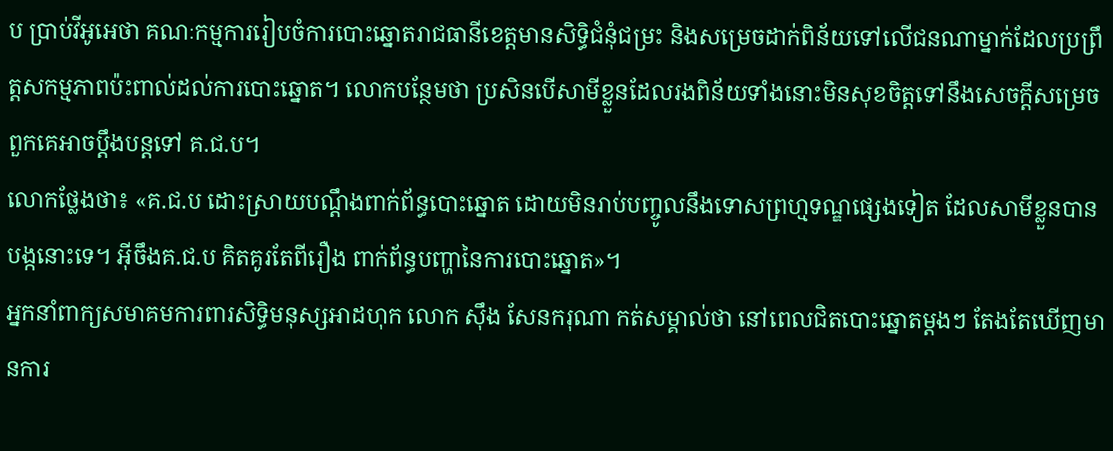ប ប្រាប់វីអូអេថា គណៈកម្មការរៀបចំការបោះឆ្នោតរាជធានីខេត្តមានសិទ្ធិជំនុំជម្រះ និងសម្រេចដាក់ពិន័យទៅលើជនណាម្នាក់ដែលប្រព្រឹត្តសកម្មភាពប៉ះពាល់ដល់ការបោះឆ្នោត។ លោកបន្ថែមថា ប្រសិនបើសាមីខ្លួនដែលរងពិន័យទាំងនោះមិនសុខចិត្តទៅនឹងសេចក្តីសម្រេច ពួកគេអាចប្តឹងបន្តទៅ គ.ជ.ប។
លោកថ្លែងថា៖ «គ.ជ.ប ដោះស្រាយបណ្តឹងពាក់ព័ន្ធបោះឆ្នោត ដោយមិនរាប់បញ្ចូលនឹងទោសព្រហ្មទណ្ឌផ្សេងទៀត ដែលសាមីខ្លួនបានបង្កនោះទេ។ អ៊ីចឹងគ.ជ.ប គិតគូរតែពីរឿង ពាក់ព័ន្ធបញ្ហានៃការបោះឆ្នោត»។
អ្នកនាំពាក្យសមាគមការពារសិទ្ធិមនុស្សអាដហុក លោក ស៊ឹង សែនករុណា កត់សម្គាល់ថា នៅពេលជិតបោះឆ្នោតម្តងៗ តែងតែឃើញមានការ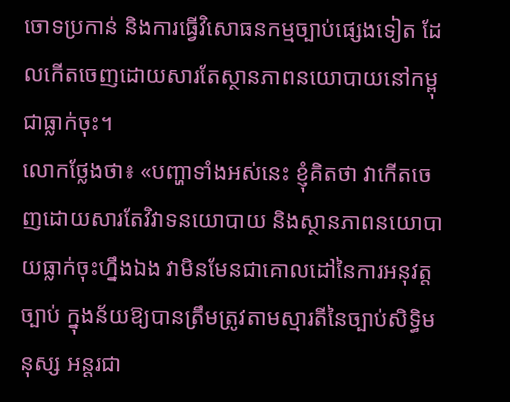ចោទប្រកាន់ និងការធ្វើវិសោធនកម្មច្បាប់ផ្សេងទៀត ដែលកើតចេញដោយសារតែស្ថានភាពនយោបាយនៅកម្ពុជាធ្លាក់ចុះ។
លោកថ្លែងថា៖ «បញ្ហាទាំងអស់នេះ ខ្ញុំគិតថា វាកើតចេញដោយសារតែវិវាទនយោបាយ និងស្ថានភាពនយោបាយធ្លាក់ចុះហ្នឹងឯង វាមិនមែនជាគោលដៅនៃការអនុវត្តច្បាប់ ក្នុងន័យឱ្យបានត្រឹមត្រូវតាមស្មារតីនៃច្បាប់សិទ្ធិមនុស្ស អន្តរជា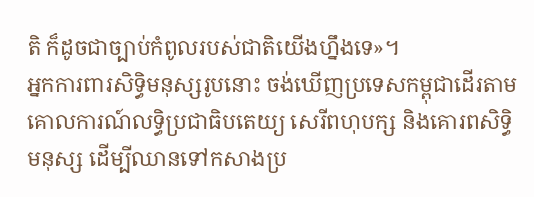តិ ក៏ដូចជាច្បាប់កំពូលរបស់ជាតិយើងហ្នឹងទេ»។
អ្នកការពារសិទ្ធិមនុស្សរូបនោះ ចង់ឃើញប្រទេសកម្ពុជាដើរតាមគោលការណ៍លទ្ធិប្រជាធិបតេយ្យ សេរីពហុបក្ស និងគោរពសិទ្ធិមនុស្ស ដើម្បីឈានទៅកសាងប្រ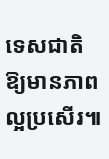ទេសជាតិឱ្យមានភាពល្អប្រសើរ៕